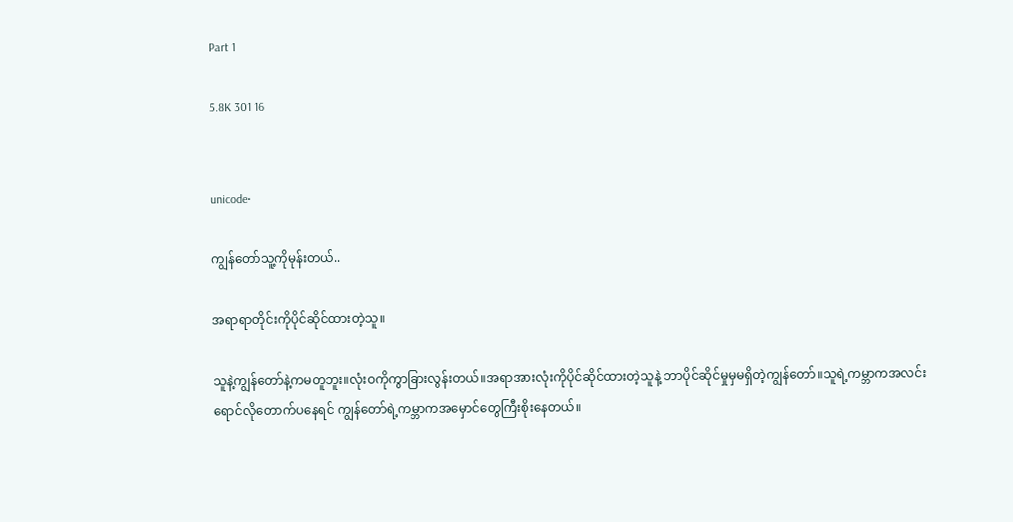Part 1

5.8K 301 16


unicode•

ကျွန်တော်သူ့ကိုမုန်းတယ်..

အရာရာတိုင်းကိုပိုင်ဆိုင်ထားတဲ့သူ။

သူနဲ့ကျွန်တော်နဲ့ကမတူဘူး။လုံးဝကိုကွာခြားလွန်းတယ်။အရာအားလုံးကိုပိုင်ဆိုင်ထားတဲ့သူနဲ့ ဘာပိုင်ဆိုင်မှုမှမရှိတဲ့ကျွန်တော်။သူရဲ့ကမ္ဘာကအလင်းရောင်လိုတောက်ပနေရင် ကျွန်တော်ရဲ့ကမ္ဘာကအမှောင်တွေကြီးစိုးနေတယ်။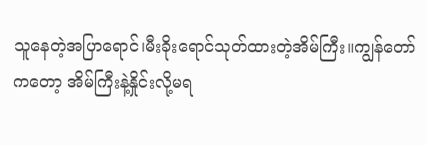သူနေတဲ့အပြာရောင်၊မီးခိုးရောင်သုတ်ထားတဲ့အိမ်ကြီး။ကျွန်တော်ကတော့ အိမ်ကြီးနဲ့နှိုင်းလို့မရ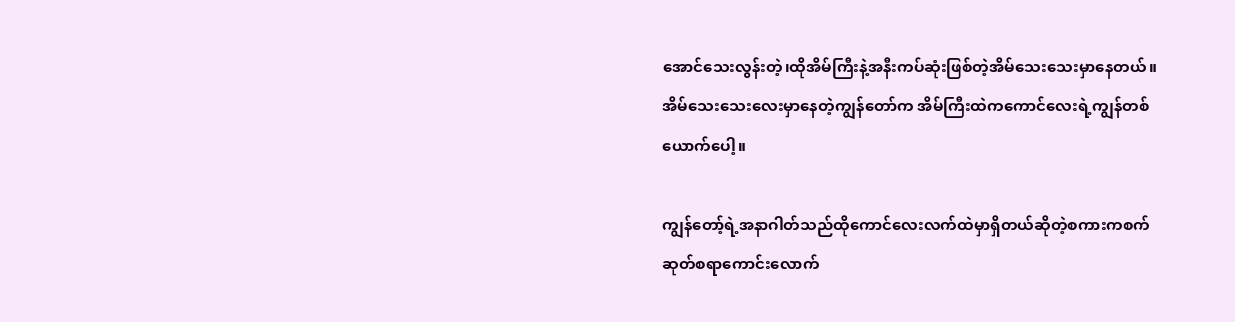အောင်သေးလွန်းတဲ့၊ထိုအိမ်ကြီးနဲ့အနီးကပ်ဆုံးဖြစ်တဲ့အိမ်သေးသေးမှာနေတယ်။အိမ်သေးသေးလေးမှာနေတဲ့ကျွန်တော်က အိမ်ကြီးထဲကကောင်လေးရဲ့ကျွန်တစ်ယောက်ပေါ့။

ကျွန်တော့်ရဲ့အနာဂါတ်သည်ထိုကောင်လေးလက်ထဲမှာရှိတယ်ဆိုတဲ့စကားကစက်ဆုတ်စရာကောင်းလောက်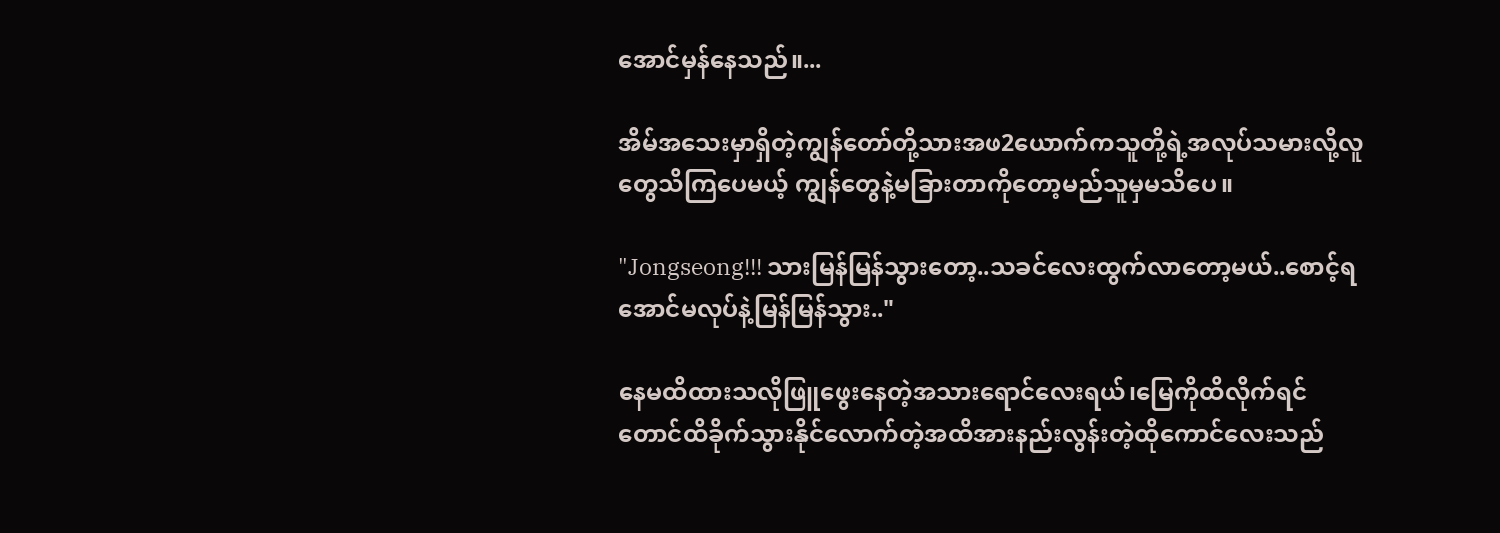အောင်မှန်နေသည်။...

အိမ်အသေးမှာရှိတဲ့ကျွန်တော်တို့သားအဖ2ယောက်ကသူတို့ရဲ့အလုပ်သမားလို့လူတွေသိကြပေမယ့် ကျွန်တွေနဲ့မခြားတာကိုတော့မည်သူမှမသိပေ။

"Jongseong!!! သားမြန်မြန်သွားတော့..သခင်လေးထွက်လာတော့မယ်..စောင့်ရအောင်မလုပ်နဲ့မြန်မြန်သွား.."

နေမထိထားသလိုဖြူဖွေးနေတဲ့အသားရောင်လေးရယ်၊မြေကိုထိလိုက်ရင်တောင်ထိခိုက်သွားနိုင်လောက်တဲ့အထိအားနည်းလွန်းတဲ့ထိုကောင်လေးသည်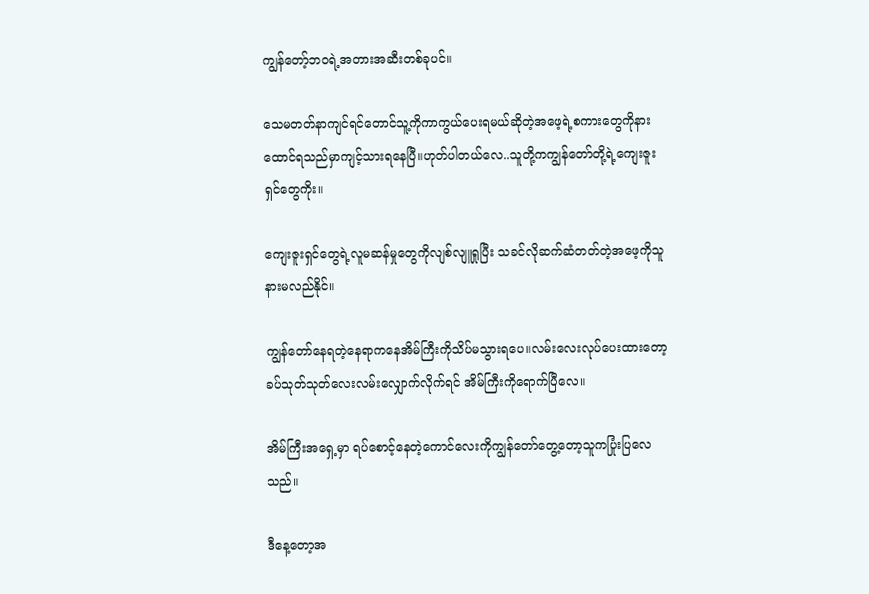ကျွန်တော့်ဘဝရဲ့အတားအဆီးတစ်ခုပင်။

သေမတတ်နာကျင်ရင်တောင်သူ့ကိုကာကွယ်ပေးရမယ်ဆိုတဲ့အဖေ့ရဲ့စကားတွေကိုနားထောင်ရသည်မှာကျင့်သားရနေပြီ။ဟုတ်ပါတယ်လေ..သူတို့ကကျွန်တော်တို့ရဲ့ကျေးဇူးရှင်တွေကိုး။

ကျေးဇူးရှင်တွေရဲ့လူမဆန်မှုတွေကိုလျစ်လျူရှုပြီး သခင်လိုဆက်ဆံတတ်တဲ့အဖေ့ကိုသူနားမလည်နိုင်။

ကျွန်တော်နေရတဲ့နေရာကနေအိမ်ကြီးကိုသိပ်မသွားရပေ။လမ်းလေးလုပ်ပေးထားတော့ခပ်သုတ်သုတ်လေးလမ်းလျှောက်လိုက်ရင် အိမ်ကြီးကိုရောက်ပြီလေ။

အိမ်ကြီးအရှေ့မှာ ရပ်စောင့်နေတဲ့ကောင်လေးကိုကျွန်တော်တွေ့တော့သူကပြုံးပြလေသည်။

ဒီနေ့တော့အ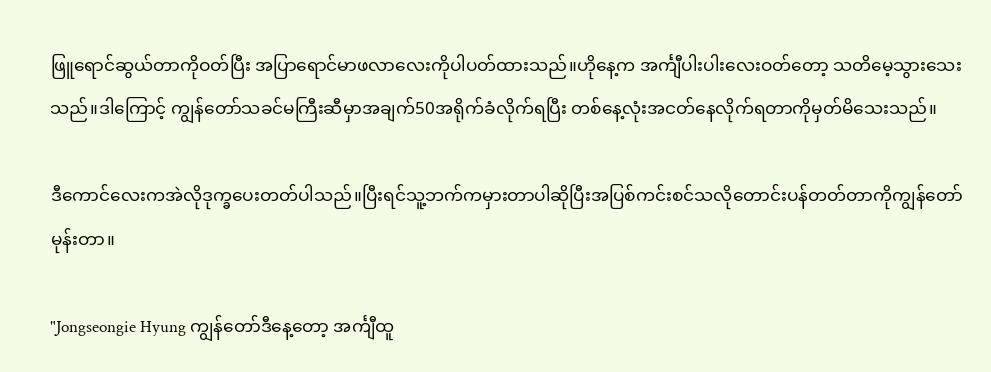ဖြူရောင်ဆွယ်တာကိုဝတ်ပြီး အပြာရောင်မာဖလာလေးကိုပါပတ်ထားသည်။ဟိုနေ့က အင်္ကျီပါးပါးလေးဝတ်တော့ သတိမေ့သွားသေးသည်။ဒါကြောင့် ကျွန်တော်သခင်မကြီးဆီမှာအချက်50အရိုက်ခံလိုက်ရပြီး တစ်နေ့လုံးအငတ်နေလိုက်ရတာကိုမှတ်မိသေးသည်။

ဒီကောင်လေးကအဲလိုဒုက္ခပေးတတ်ပါသည်။ပြီးရင်သူ့ဘက်ကမှားတာပါဆိုပြီးအပြစ်ကင်းစင်သလိုတောင်းပန်တတ်တာကိုကျွန်တော်မုန်းတာ။

"Jongseongie Hyung ကျွန်တော်ဒီနေ့တော့ အင်္ကျီထူ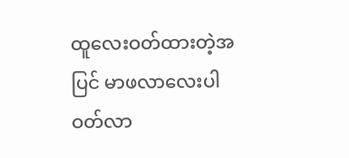ထူလေးဝတ်ထားတဲ့အပြင် မာဖလာလေးပါဝတ်လာ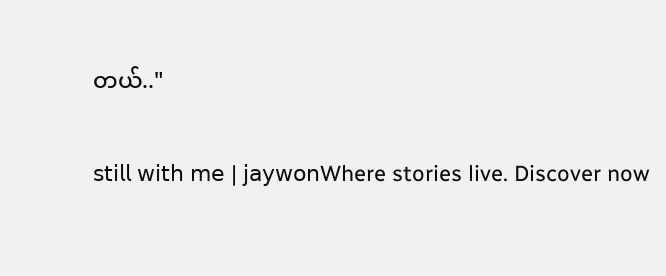တယ်.."

𝗌𝗍𝗂𝗅𝗅 𝗐𝗂𝗍𝗁 𝗆𝖾 | 𝗃𝖺𝗒𝗐𝗈𝗇Where stories live. Discover now